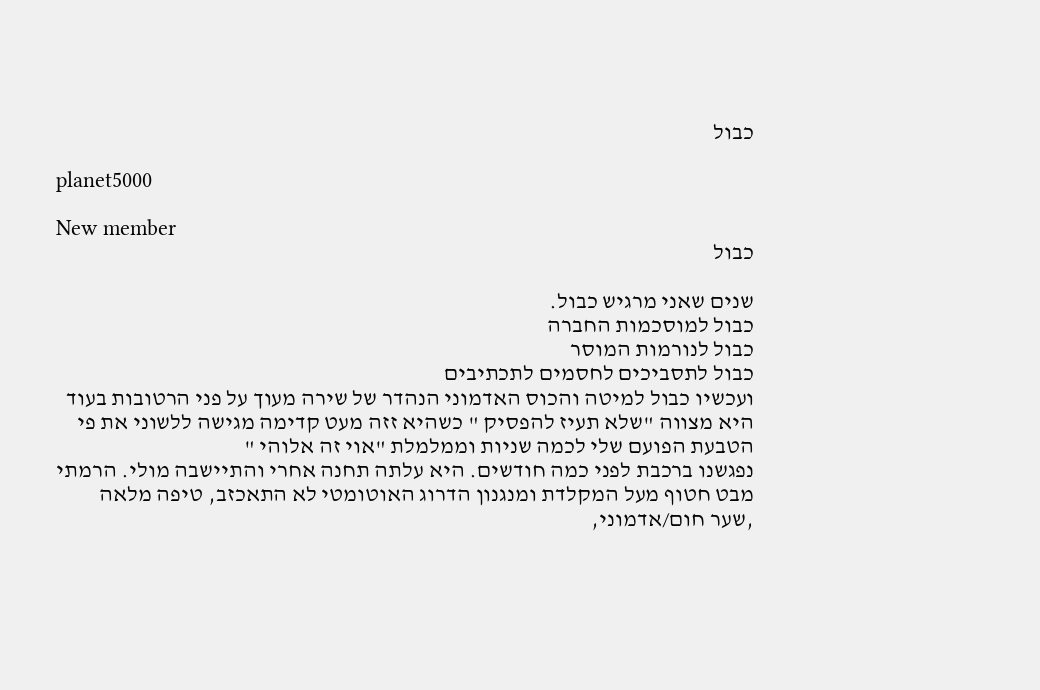כבול

planet5000

New member
כבול

שנים שאני מרגיש כבול.
כבול למוסכמות החברה
כבול לנורמות המוסר
כבול לתסביכים לחסמים לתכתיבים
ועכשיו כבול למיטה והכוס האדמוני הנהדר של שירה מעוך על פני הרטובות בעוד היא מצווה "שלא תעיז להפסיק " כשהיא זזה מעט קדימה מגישה ללשוני את פי הטבעת הפועם שלי לכמה שניות וממלמלת "אוי זה אלוהי "
נפגשנו ברכבת לפני כמה חודשים. היא עלתה תחנה אחרי והתיישבה מולי. הרמתי מבט חטוף מעל המקלדת ומנגנון הדרוג האוטומטי לא התאכזב, טיפה מלאה ,שער חום/אדמוני,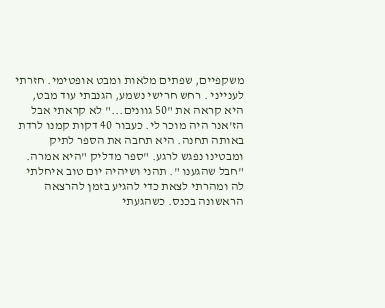משקפיים, שפתים מלאות ומבט אופטימי. חזרתי לענייני . רחש חרישי נשמע, הגנבתי עוד מבט, היא קראה את "50 גוונים..." לא קראתי אבל הז'אנר היה מוכר לי. כעבור 40 דקות קמנו לרדת באותה תחנה. היא תחבה את הספר לתיק ומבטינו נפגש לרגע. "ספר מדליק "היא אמרה. "חבל שהגענו ". תהני ושיהיה יום טוב איחלתי לה ומהרתי לצאת כדי להגיע בזמן להרצאה הראשונה בכנס. כשהגעתי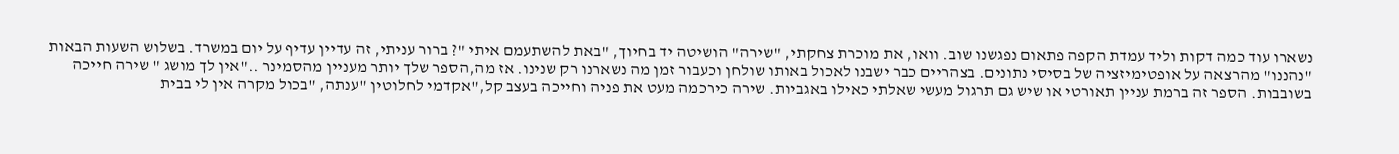נשארו עוד כמה דקות וליד עמדת הקפה פתאום נפגשנו שוב. וואו, את מוכרת צחקתי, "שירה" הושיטה יד בחיוך, "באת להשתעמם איתי "? ברור עניתי, זה עדיין עדיף על יום במשרד. בשלוש השעות הבאות "נהננו" מהרצאה על אופטימיזציה של בסיסי נתונים. בצהריים כבר ישבנו לאכול באותו שולחן וכעבור זמן מה נשארנו רק שנינו. אז מה,הספר שלך יותר מעניין מהסמינר .."אין לך מושג " שירה חייכה בשובבות. הספר זה ברמת עניין תאורטי או שיש גם תרגול מעשי שאלתי כאילו באגביות. שירה כירכמה מעט את פניה וחייכה בעצב קל,"אקדמי לחלוטין "ענתה, "בכול מקרה אין לי בבית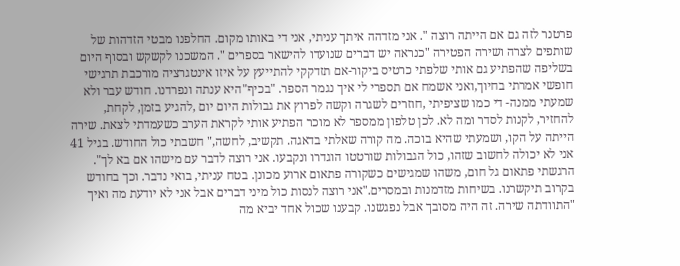פרטנר לזה גם אם הייתה רוצה ". אני מזדהה איתך עניתי, אני די באותו מקום. החלפנו מבטי הזדהות של שותפים לצרה ושירה הפטירה "כנראה יש דברים שנועדו להישאר בספרים ". המשכנו לקשקש ובסוף היום בשליפה שהפתיע גם אותי שלפתי כרטיס ביקור-אם תזדקקי להתייעץ על איזו אינטגרציה מורכבת תרגישי חופשי אמרתי בחיוך,ואני אשמח אם תספרי לי איך נגמר הספר. "בכיף"היא ענתה ונפרדנו. חודש עבר ולא שמעתי ממנה- די כמו שציפיתי ,חוזרים לשגרה וקשה לפרוץ את גבולות היום יום ,להגיע בזמן, לקחת, להחזיר, לקנות לסדר ומה לא. לכן טלפון ממספר לא מוכר הפתיע אותי לקראת הערב כשעמדתי לצאת. שירה הייתה על הקו, ושמעתי שהיא בוכה. מה קורה שאלתי בדאגה. תקשיב, לחשה," חשבתי כול החודש. בגיל 41 אני לא יכולה לחשוב שזהו, כול הגבולות שורטטו הוגדרו ונקבעו. אני רוצה לדבר עם מישהו אם בא לך". הרגשתי פתאום גל חום, משהו שמגישים כשקורה פתאום ארוע מכונן. בטח עניתי, בואי נדבר. וכך בחודש בקרוב תיקשרנו. בשיחות מזדמנות ובמסרים."אני רוצה לנסות כול מיני דברים אבל אני לא יודעת מה ואיך "התוודתה שירה. זה היה מסובך אבל נפגשנו. קבענו שכול אחד יביא מה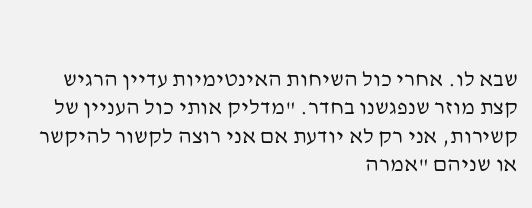שבא לו. אחרי כול השיחות האינטימיות עדיין הרגיש קצת מוזר שנפגשנו בחדר. "מדליק אותי כול העניין של קשירות, אני רק לא יודעת אם אני רוצה לקשור להיקשר או שניהם "אמרה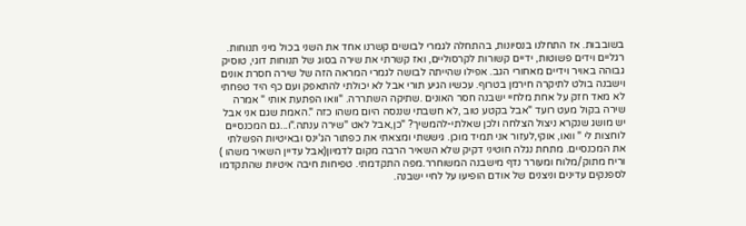בשובבות. אז התחלנו בנסיונות, בהתחלה לגמרי לבושים קשרנו אחד את השני בכול מיני תנוחות. רגליים וידים פשוטות, ידיים קשורות לקרסוליים, ואז קשרתי את שירה בסוג של תנוחות דוגי, טוסיק גבוהה באויר וידיים מאחורי הגב. אפילו שהייתה לבושה לגמרי המראה הזה של שירה חסרת אונים וישבנה בולט לתיקרה חירמן בטרוף. עכשיו הגיע תורי אבל לא יכולתי להתאפק ועם כף היד טפחתי לא מאד חזק על אחת מלחיי ישבנה חסר האונים .שתיקה השתררה. "וואו הפתעת אותי " אמרה שירה בקול מעט רועד "אבל בקטע טוב ,לא חשבתי שננסה היום משהו כזה ".האמת שגם אני אבל יש מושג שנקרא ניצול הצלחה ולכן שאלתי-להמשיך? "כן,אבל לאט "שירה ענתה."ו...גם המכנסיים לוחצות לי " וואו, אוקי,לעזור אני תמיד מוכן. גיששתי ומצאתי את כפתור הג'ינס ובאיטיות הפשלתי את המכנסיים. מתחת נגלה חוטיני דקיק שלא השאיר הרבה מקום לדמיון(אבל עדיין השאיר משהו ) וריח מתוק/מלוח ומעורר נדף מישבנה המשוחרר.מפה התקדמתי. טפיחות חיבה איטיות שהתקדמו לספנקים עדינים וניצנים של אודם הופיעו על לחיי ישבנה.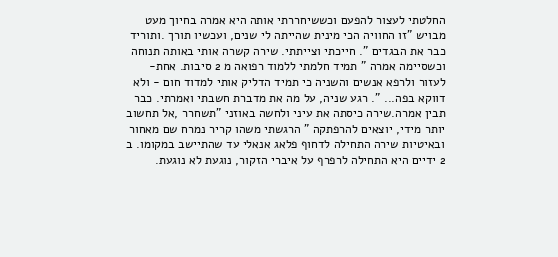החלטתי לעצור להפעם וכששיחררתי אותה היא אמרה בחיוך מעט מבויש "זו החוויה הכי מינית שהייתה לי שנים, ועכשיו תורך .ותוריד כבר את הבגדים ". חייכתי וצייתתי. שירה קשרה אותי באותה תנוחה וכשסיימה אמרה " תמיד חלמתי ללמוד רפואה מ 2 סיבות. אחת-לעזור ולרפא אנשים והשניה כי תמיד הדליק אותי למדוד חום - ולא דווקא בפה... ". רגע שניה, על מה את מדברת חשבתי ואמרתי. כבר תבין אמרה.שירה כיסתה את עיני ולחשה באוזני "תשחרר ,אל תחשוב יותר מידי, יוצאים להרפתקה " הרגשתי משהו קריר נמרח שם מאחור ובאיטיות שירה התחילה לדחוף פלאג אנאלי עד שהתיישב במקומו. ב 2 ידיים היא התחילה לרפרף על איברי הזקור, נוגעת לא נוגעת.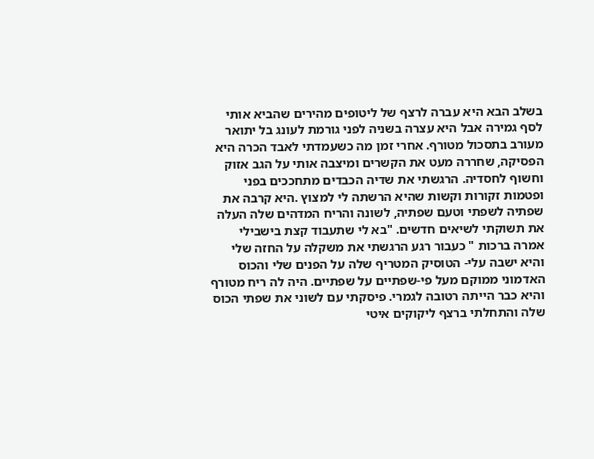בשלב הבא היא עברה לרצף של ליטופים מהירים שהביא אותי לסף גמירה אבל היא עצרה בשניה לפני גורמת לעונג בל יתואר מעורב בתסכול מטורף. אחרי זמן מה כשעמדתי לאבד הכרה היא הפסיקה, שחררה מעט את הקשרים ומיצבה אותי על הגב אזוק וחשוף לחסדיה. הרגשתי את שדיה הכבדים מתחככים בפני ופטמות זקורות וקשות שהיא הרשתה לי למצוץ .היא קרבה את שפתיה לשפתי וטעם שפתיה, לשונה והריח המדהים שלה העלה את תשוקתי לשיאים חדשים. "בא לי שתעבוד קצת בישבילי אמרה ברכות " כעבור רגע הרגשתי את משקלה על החזה שלי והיא ישבה עלי- הטוסיק המטריף שלה על הפנים שלי והכוס האדמוני ממוקם מעל פי-שפתיים על שפתיים. היה לה ריח מטורף והיא כבר הייתה רטובה לגמרי. פיסקתי עם לשוני את שפתי הכוס שלה והתחלתי ברצף ליקוקים איטי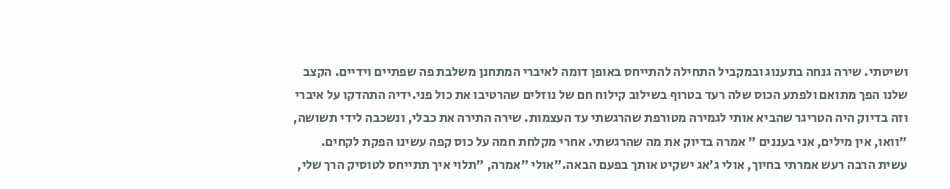ושיטתי. שירה גנחה בתענוג ובמקביל התחילה להתייחס באופן דומה לאיברי המתחנן משלבת פה שפתיים וידיים. הקצב שלנו הפך מתואם ולפתע הכוס שלה רעד בטרוף בשילוב קילוח חם של נוזלים שהרטיבו את כול פני.ידיה התהדקו על איברי וזה בדיוק היה הטריגר שהביא אותי לגמירה מטורפת שהרגשתי עד העצמות. שירה התירה את כבלי, ונשכבה לידי תשושה, "וואו, אין מילים, אני בעננים " אמרה בדיוק את מה שהרגשתי. אחרי מקלחת חמה על כוס קפה עשינו הפקת לקחים. עשית הרבה רעש אמרתי בחיוך, אולי ג'אג ישקיט אותך בפעם הבאה."אולי "אמרה, "תלוי איך תתייחס לטוסיק הרך שלי,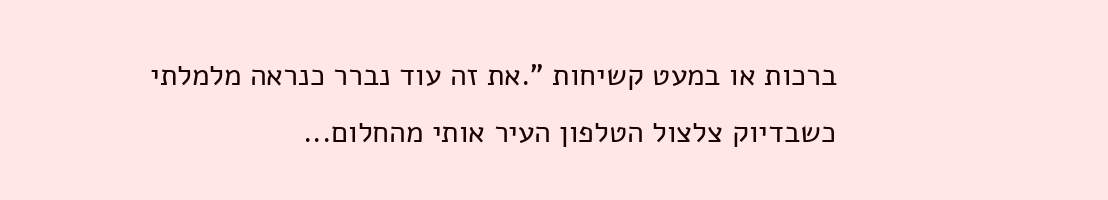ברכות או במעט קשיחות ".את זה עוד נברר כנראה מלמלתי כשבדיוק צלצול הטלפון העיר אותי מהחלום...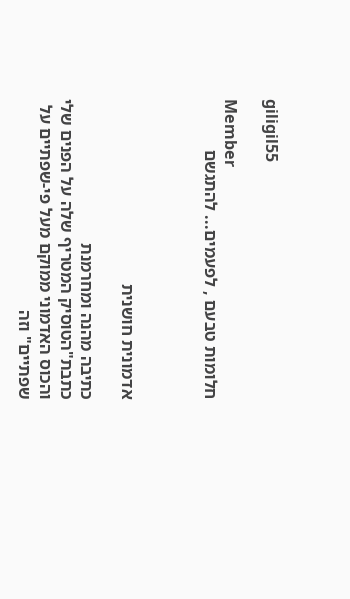giligil55

Member
חלומות טבעם , לפעמים... להתגשם



אדמונית חושנית

כתיבה מהנה ומחרמנת
כתבת"הטוסיק המטריף שלה על הפנים שלי והכוס האדמוני ממוקם מעל פי-שפתיים על שפתיים" וזה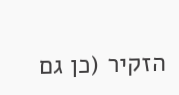הזקיר (כן גם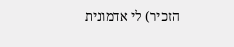הזכיר) לי אדמונית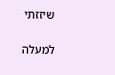שיזזתי

למעלה